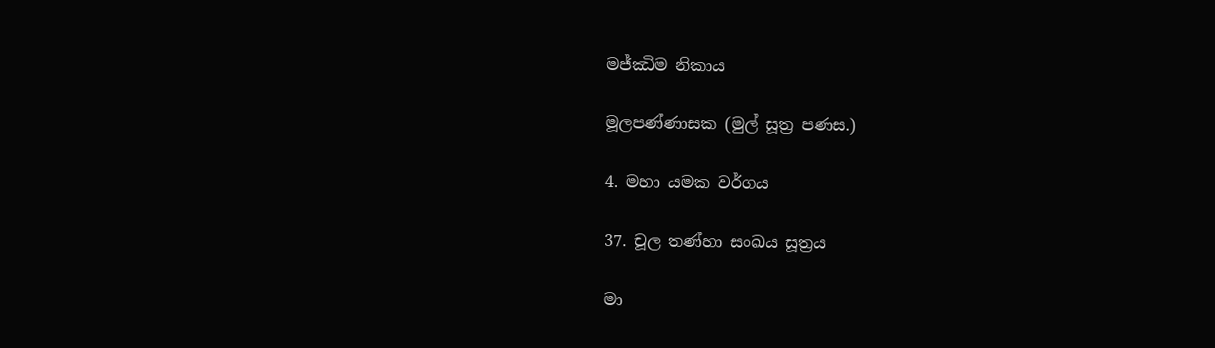මජ්ඣිම නිකාය

මූලපණ්ණාසක (මුල් සූත්‍ර පණස.)

4. මහා යමක වර්ගය

37. චූල තණ්හා සංඛය සූත්‍රය

මා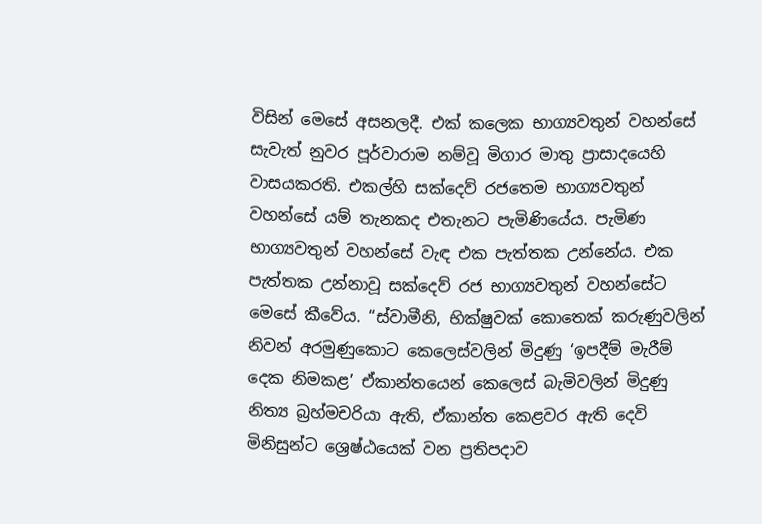විසින් මෙසේ අසනලදී. එක් කලෙක භාග්‍යවතුන් වහන්සේ සැවැත් නුවර පූර්වාරාම නම්වූ මිගාර මාතු ප්‍රාසාදයෙහි වාසයකරති. එකල්හි සක්දෙව් රජතෙම භාග්‍යවතුන් වහන්සේ යම් තැනකද එතැනට පැමිණියේය. පැමිණ භාග්‍යවතුන් වහන්සේ වැඳ එක පැත්තක උන්නේය. එක පැත්තක උන්නාවූ සක්දෙව් රජ භාග්‍යවතුන් වහන්සේට මෙසේ කීවේය. “ස්වාමීනි, භික්ෂුවක් කොතෙක් කරුණුවලින් නිවන් අරමුණුකොට කෙලෙස්වලින් මිදුණු ‘ඉපදීම් මැරීම් දෙක නිමකළ’ ඒකාන්තයෙන් කෙලෙස් බැමිවලින් මිදුණු නිත්‍ය බ්‍රහ්මචරියා ඇති, ඒකාන්ත කෙළවර ඇති දෙවි මිනිසුන්ට ශ්‍රෙෂ්ඨයෙක් වන ප්‍රතිපදාව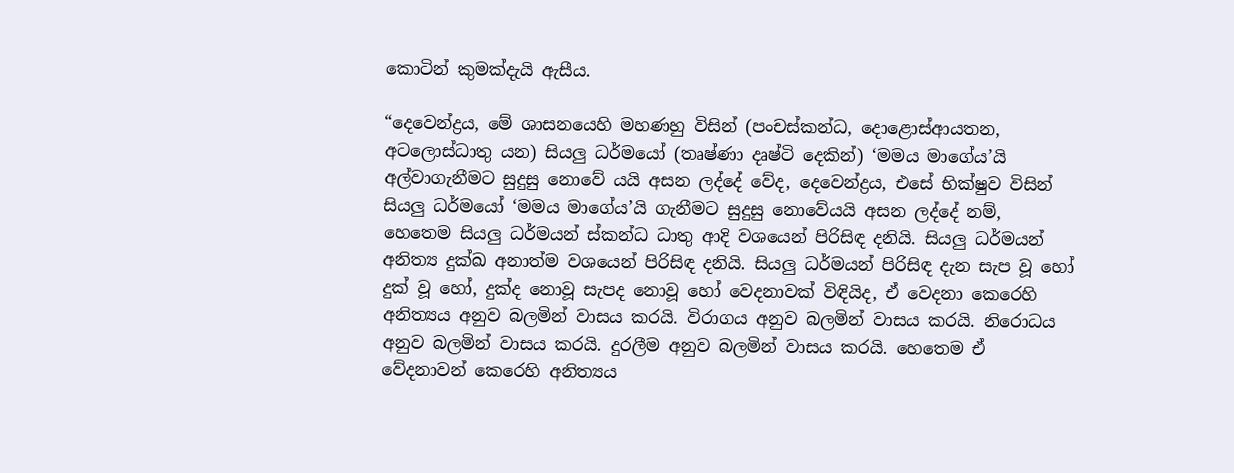කොටින් කුමක්දැයි ඇසීය.

“දෙවෙන්ද්‍රය, මේ ශාසනයෙහි මහණහු විසින් (පංචස්කන්ධ, දොළොස්ආයතන, අටලොස්ධාතු යන) සියලු ධර්මයෝ (තෘෂ්ණා දෘෂ්ටි දෙකින්) ‘මමය මාගේය’යි අල්වාගැනීමට සුදුසු නොවේ යයි අසන ලද්දේ වේද, දෙවෙන්ද්‍රය, එසේ භික්ෂුව විසින් සියලු ධර්මයෝ ‘මමය මාගේය’යි ගැනීමට සුදුසු නොවේයයි අසන ලද්දේ නම්, හෙතෙම සියලු ධර්මයන් ස්කන්ධ ධාතු ආදි වශයෙන් පිරිසිඳ දනියි. සියලු ධර්මයන් අනිත්‍ය දුක්ඛ අනාත්ම වශයෙන් පිරිසිඳ දනියි. සියලු ධර්මයන් පිරිසිඳ දැන සැප වූ හෝ දුක් වූ හෝ, දුක්ද නොවූ සැපද නොවූ හෝ වෙදනාවක් විඳියිද, ඒ වෙදනා කෙරෙහි අනිත්‍යය අනුව බලමින් වාසය කරයි. විරාගය අනුව බලමින් වාසය කරයි. නිරොධය අනුව බලමින් වාසය කරයි. දුරලීම අනුව බලමින් වාසය කරයි. හෙතෙම ඒ වේදනාවන් කෙරෙහි අනිත්‍යය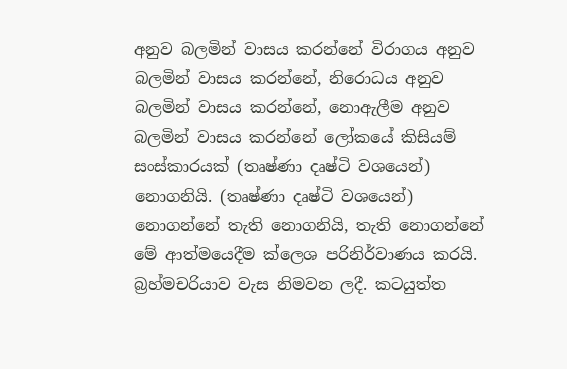අනුව බලමින් වාසය කරන්නේ විරාගය අනුව බලමින් වාසය කරන්නේ, නිරොධය අනුව බලමින් වාසය කරන්නේ, නොඇලීම අනුව බලමින් වාසය කරන්නේ ලෝකයේ කිසියම් සංස්කාරයක් (තෘෂ්ණා දෘෂ්ටි වශයෙන්) නොගනියි. (තෘෂ්ණා දෘෂ්ටි වශයෙන්) නොගන්නේ තැති නොගනියි, තැති නොගන්නේ මේ ආත්මයෙදීම ක්ලෙශ පරිනිර්වාණය කරයි. බ්‍රහ්මචරියාව වැස නිමවන ලදී. කටයුත්ත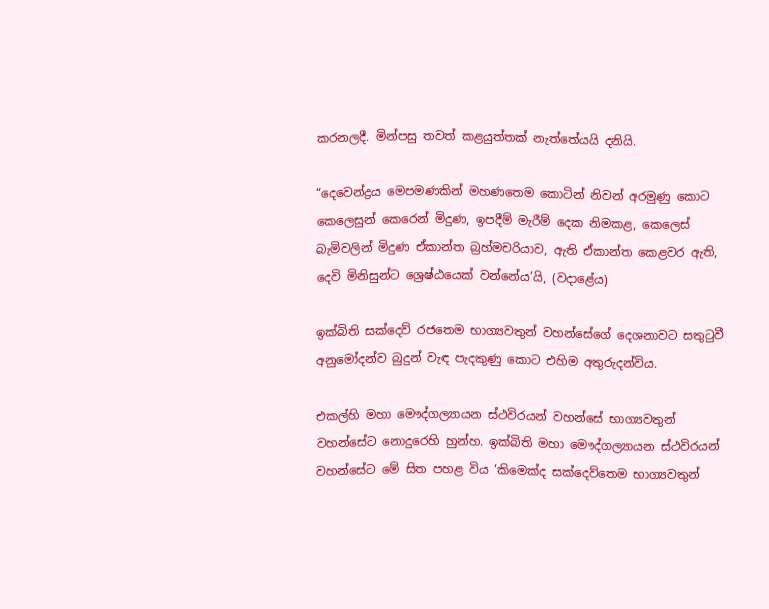කරනලදී. මින්පසු තවත් කළයුත්තක් නැත්තේයයි දනියි.

“දෙවෙන්ද්‍රය මෙපමණකින් මහණතෙම කොටින් නිවන් අරමුණු කොට කෙලෙසුන් කෙරෙන් මිදුණ, ඉපදීම් මැරීම් දෙක නිමකළ, කෙලෙස් බැමිවලින් මිදුණ ඒකාන්ත බ්‍රහ්මචරියාව, ඇති ඒකාන්ත කෙළවර ඇති, දෙවි මිනිසුන්ට ශ්‍රෙෂ්ඨයෙක් වන්නේය’යි, (වදාළේය)

ඉක්බිති සක්දෙව් රජතෙම භාග්‍යවතුන් වහන්සේගේ දෙශනාවට සතුටුවී අනුමෝදන්ව බුදුන් වැඳ පැදකුණු කොට එහිම අතුරුදන්විය.

එකල්හි මහා මෞද්ගල්‍යායන ස්ථවිරයන් වහන්සේ භාග්‍යවතුන් වහන්සේට නොදුරෙහි හුන්හ. ඉක්බිති මහා මෞද්ගල්‍යායන ස්ථවිරයන් වහන්සේට මේ සිත පහළ විය ‘කිමෙක්ද සක්දෙව්තෙම භාග්‍යවතුන්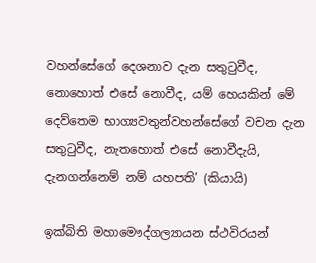වහන්සේගේ දෙශනාව දැන සතුටුවීද, නොහොත් එසේ නොවීද, යම් හෙයකින් මේ දෙව්තෙම භාග්‍යවතුන්වහන්සේගේ වචන දැන සතුටුවීද, නැතහොත් එසේ නොවීදැයි, දැනගන්නෙම් නම් යහපති’ (කියායි)

ඉක්බිති මහාමෞද්ගල්‍යායන ස්ථවිරයන්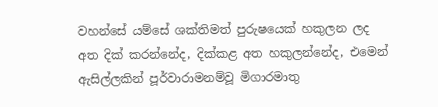වහන්සේ යම්සේ ශක්තිමත් පුරුෂයෙක් හකුලන ලද අත දික් කරන්නේද, දික්කළ අත හකුලන්නේද, එමෙන් ඇසිල්ලකින් පූර්වාරාමනම්වූ මිගාරමාතු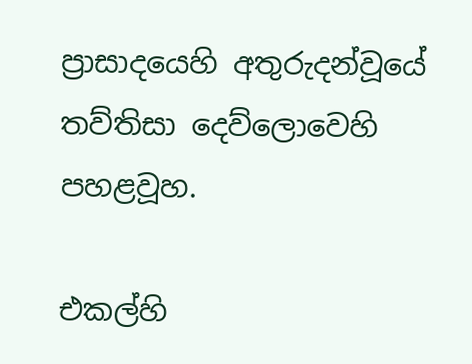ප්‍රාසාදයෙහි අතුරුදන්වූයේ තව්තිසා දෙව්ලොවෙහි පහළවූහ.

එකල්හි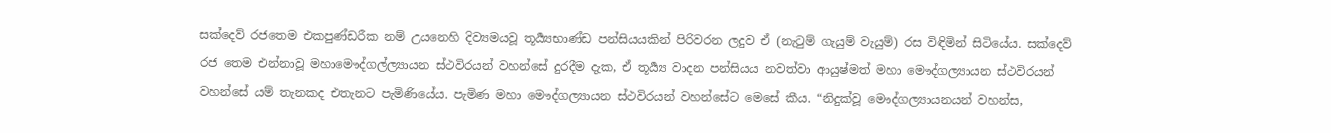සක්දෙව් රජතෙම එකපුණ්ඩරීක නම් උයනෙහි දිව්‍යමයවූ තූර්‍ය්‍යභාණ්ඩ පන්සියයකින් පිරිවරන ලදුව ඒ (නැටුම් ගැයුම් වැයුම්) රස විඳිමින් සිටියේය. සක්දෙව් රජ තෙම එන්නාවූ මහාමෞද්ගල්ල්‍යායන ස්ථවිරයන් වහන්සේ දුරදීම දැක, ඒ තූර්‍ය්‍ය වාදන පන්සියය නවත්වා ආයුෂ්මත් මහා මෞද්ගල්‍යායන ස්ථවිරයන් වහන්සේ යම් තැනකද එතැනට පැමිණියේය. පැමිණ මහා මෞද්ගල්‍යායන ස්ථවිරයන් වහන්සේට මෙසේ කීය. “නිදුක්වූ මෞද්ගල්‍යායනයන් වහන්ස,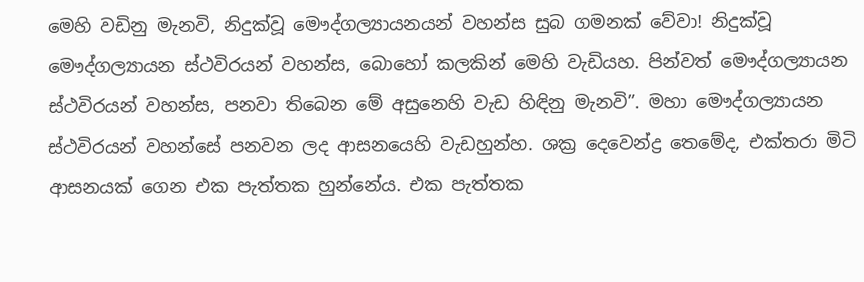මෙහි වඩිනු මැනවි, නිදුක්වූ මෞද්ගල්‍යායනයන් වහන්ස සුබ ගමනක් වේවා! නිදුක්වූ මෞද්ගල්‍යායන ස්ථවිරයන් වහන්ස, බොහෝ කලකින් මෙහි වැඩියහ. පින්වත් මෞද්ගල්‍යායන ස්ථවිරයන් වහන්ස, පනවා තිබෙන මේ අසුනෙහි වැඩ හිඳිනු මැනවි”. මහා මෞද්ගල්‍යායන ස්ථවිරයන් වහන්සේ පනවන ලද ආසනයෙහි වැඩහුන්හ. ශක්‍ර දෙවෙන්ද්‍ර තෙමේද, එක්තරා මිටි ආසනයක් ගෙන එක පැත්තක හුන්නේය. එක පැත්තක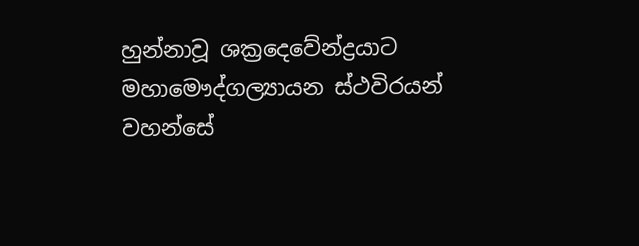හුන්නාවූ ශක්‍රදෙවේන්ද්‍රයාට මහාමෞද්ගල්‍යායන ස්ථවිරයන් වහන්සේ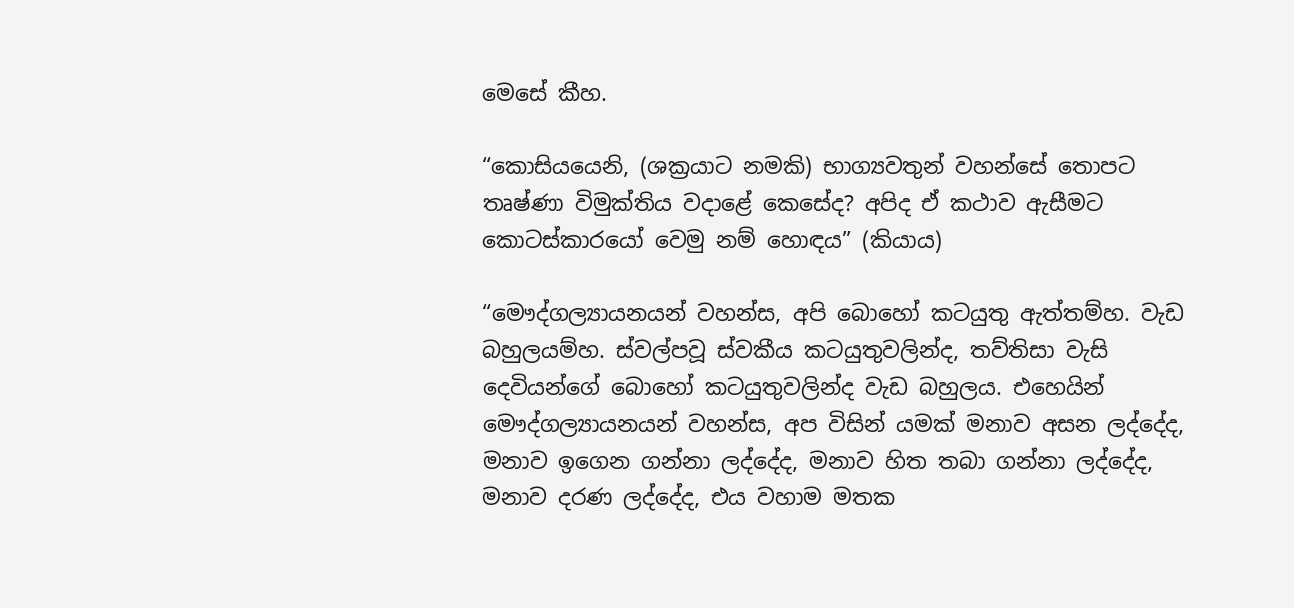මෙසේ කීහ.

“කොසියයෙනි, (ශක්‍රයාට නමකි) භාග්‍යවතුන් වහන්සේ තොපට තෘෂ්ණා විමුක්තිය වදාළේ කෙසේද? අපිද ඒ කථාව ඇසීමට කොටස්කාරයෝ වෙමු නම් හොඳය” (කියාය)

“මෞද්ගල්‍යායනයන් වහන්ස, අපි බොහෝ කටයුතු ඇත්තම්හ. වැඩ බහුලයම්හ. ස්වල්පවූ ස්වකීය කටයුතුවලින්ද, තව්තිසා වැසි දෙවියන්ගේ බොහෝ කටයුතුවලින්ද වැඩ බහුලය. එහෙයින් මෞද්ගල්‍යායනයන් වහන්ස, අප විසින් යමක් මනාව අසන ලද්දේද, මනාව ඉගෙන ගන්නා ලද්දේද, මනාව හිත තබා ගන්නා ලද්දේද, මනාව දරණ ලද්දේද, එය වහාම මතක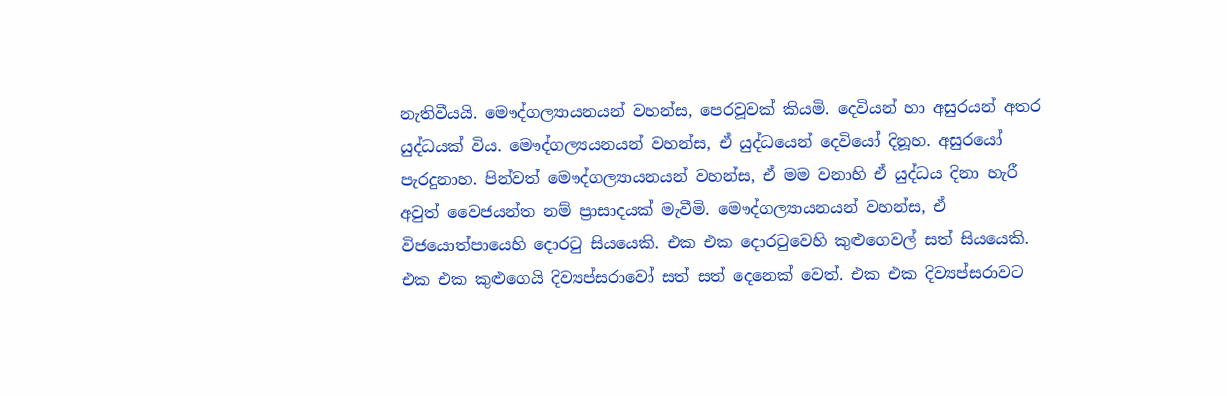නැතිවීයයි. මෞද්ගල්‍යායනයන් වහන්ස, පෙරවූවක් කියමි. දෙවියන් හා අසුරයන් අතර යුද්ධයක් විය. මෞද්ගල්‍යයනයන් වහන්ස, ඒ යුද්ධයෙන් දෙවියෝ දිනූහ. අසුරයෝ පැරදුනාහ. පින්වත් මෞද්ගල්‍යායනයන් වහන්ස, ඒ මම වනාහි ඒ යුද්ධය දිනා හැරී අවුත් වෛජයන්ත නම් ප්‍රාසාදයක් මැවීමි. මෞද්ගල්‍යායනයන් වහන්ස, ඒ විජයොත්පායෙහි දොරටු සියයෙකි. එක එක දොරටුවෙහි කුළුගෙවල් සත් සියයෙකි. එක එක කුළුගෙයි දිව්‍යප්සරාවෝ සත් සත් දෙනෙක් වෙත්. එක එක දිව්‍යප්සරාවට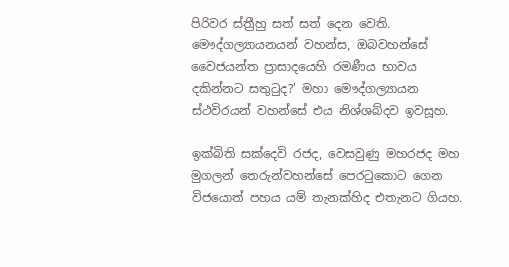පිරිවර ස්ත්‍රීහු සත් සත් දෙන වෙති. මෞද්ගල්‍යායනයන් වහන්ස, ඔබවහන්සේ වෛජයන්ත ප්‍රාසාදයෙහි රමණීය භාවය දකින්නට සතුටුද?’ මහා මෞද්ගල්‍යායන ස්ථවිරයන් වහන්සේ එය නිශ්ශබ්දව ඉවසූහ.

ඉක්බිති සක්දෙවි රජද, වෙසවුණු මහරජද මහ මුගලන් තෙරුන්වහන්සේ පෙරටුකොට ගෙන විජයොත් පහය යම් තැනක්හිද එතැනට ගියහ.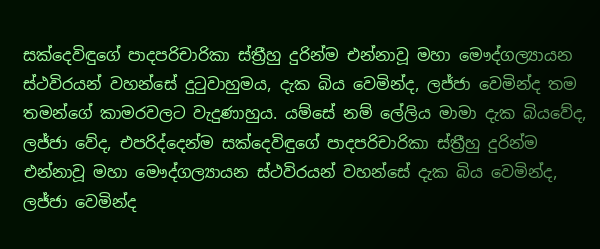සක්දෙවිඳුගේ පාදපරිචාරිකා ස්ත්‍රීහු දුරින්ම එන්නාවූ මහා මෞද්ගල්‍යායන ස්ථවිරයන් වහන්සේ දුටුවාහුමය, දැක බිය වෙමින්ද, ලජ්ජා වෙමින්ද තම තමන්ගේ කාමරවලට වැදුණාහුය. යම්සේ නම් ලේලිය මාමා දැක බියවේද, ලජ්ජා වේද, එපරිද්දෙන්ම සක්දෙවිඳුගේ පාදපරිචාරිකා ස්ත්‍රීහු දුරින්ම එන්නාවූ මහා මෞද්ගල්‍යායන ස්ථවිරයන් වහන්සේ දැක බිය වෙමින්ද, ලජ්ජා වෙමින්ද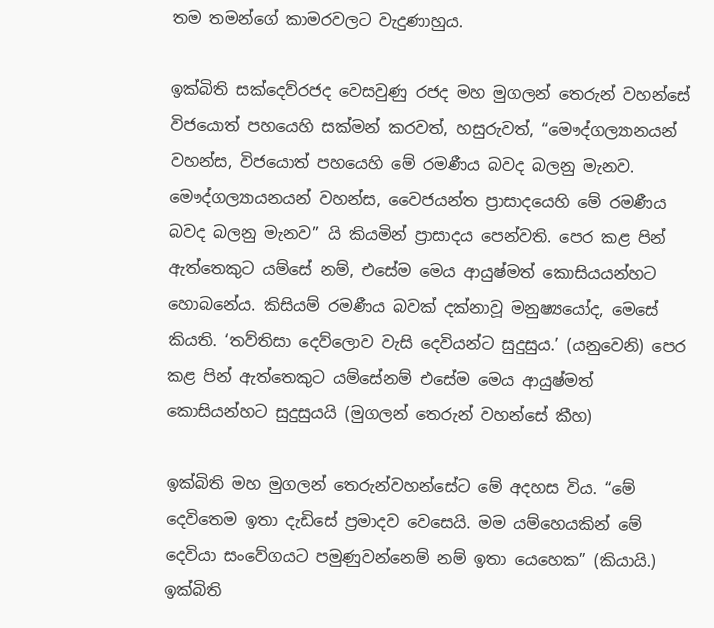තම තමන්ගේ කාමරවලට වැදුණාහුය.

ඉක්බිති සක්දෙව්රජද වෙසවුණු රජද මහ මුගලන් තෙරුන් වහන්සේ විජයොත් පහයෙහි සක්මන් කරවත්, හසුරුවත්, “මෞද්ගල්‍යානයන් වහන්ස, විජයොත් පහයෙහි මේ රමණීය බවද බලනු මැනව. මෞද්ගල්‍යායනයන් වහන්ස, වෛජයන්ත ප්‍රාසාදයෙහි මේ රමණීය බවද බලනු මැනව” යි කියමින් ප්‍රාසාදය පෙන්වති. පෙර කළ පින් ඇත්තෙකුට යම්සේ නම්, එසේම මෙය ආයුෂ්මත් කොසියයන්හට හොබනේය. කිසියම් රමණීය බවක් දක්නාවූ මනුෂ්‍යයෝද, මෙසේ කියති. ‘තව්තිසා දෙව්ලොව වැසි දෙවියන්ට සුදුසුය.’ (යනුවෙනි) පෙර කළ පින් ඇත්තෙකුට යම්සේනම් එසේම මෙය ආයුෂ්මත් කොසියන්හට සුදුසුයයි (මුගලන් තෙරුන් වහන්සේ කීහ)

ඉක්බිති මහ මුගලන් තෙරුන්වහන්සේට මේ අදහස විය. “මේ දෙවිතෙම ඉතා දැඩිසේ ප්‍රමාදව වෙසෙයි. මම යම්හෙයකින් මේ දෙවියා සංවේගයට පමුණුවන්නෙම් නම් ඉතා යෙහෙක” (කියායි.) ඉක්බිති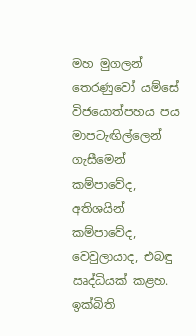මහ මුගලන් තෙරණුවෝ යම්සේ විජයොත්පහය පය මාපටැඟිල්ලෙන් ගැසීමෙන් කම්පාවේද, අතිශයින් කම්පාවේද, වෙවුලායාද, එබඳු ඍද්ධියක් කළහ. ඉක්බිති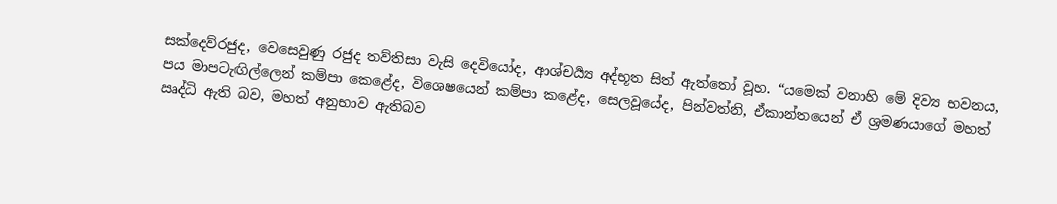සක්දෙව්රජුද, වෙසෙවුණු රජුද තව්තිසා වැසි දෙවියෝද, ආශ්චර්‍ය්‍ය අද්භූත සිත් ඇත්තෝ වූහ. “යමෙක් වනාහි මේ දිව්‍ය භවනය, පය මාපටැඟිල්ලෙන් කම්පා කෙළේද, විශෙෂයෙන් කම්පා කළේද, සෙලවූයේද, පින්වත්නි, ඒකාන්තයෙන් ඒ ශ්‍රමණයාගේ මහත් ඍද්ධි ඇති බව, මහත් අනුභාව ඇතිබව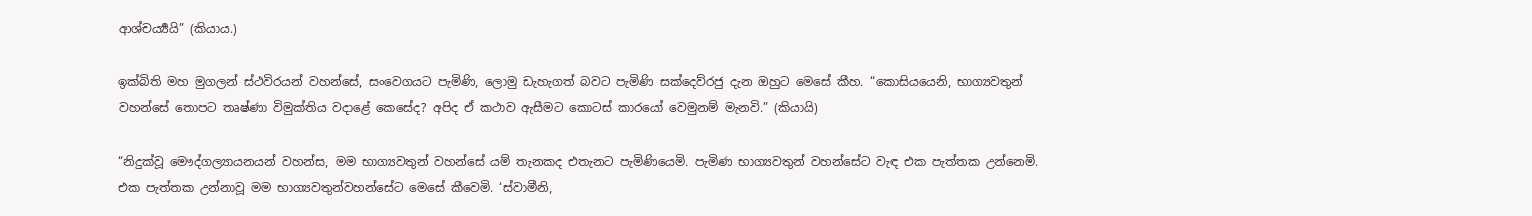ආශ්චර්‍ය්‍යයි” (කියාය.)

ඉක්බිති මහ මුගලන් ස්ථවිරයන් වහන්සේ, සංවෙගයට පැමිණි, ලොමු ඩැහැගත් බවට පැමිණි සක්දෙව්රජු දැන ඔහුට මෙසේ කීහ. “කොසියයෙනි, භාග්‍යවතුන් වහන්සේ තොපට තෘෂ්ණා විමුක්තිය වදාළේ කෙසේද? අපිද ඒ කථාව ඇසීමට කොටස් කාරයෝ වෙමුනම් මැනවි.” (කියායි)

“නිදුක්වූ මෞද්ගල්‍යායනයන් වහන්ස, මම භාග්‍යවතුන් වහන්සේ යම් තැනකද එතැනට පැමිණියෙමි. පැමිණ භාග්‍යවතුන් වහන්සේට වැඳ එක පැත්තක උන්නෙමි. එක පැත්තක උන්නාවූ මම භාග්‍යවතුන්වහන්සේට මෙසේ කීවෙමි. ‘ස්වාමීනි,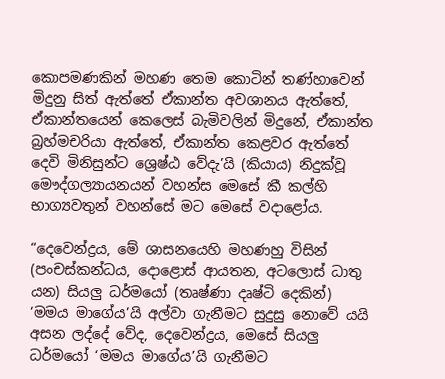කොපමණකින් මහණ තෙම කොටින් තණ්හාවෙන් මිදුනු සිත් ඇත්තේ ඒකාන්ත අවශානය ඇත්තේ, ඒකාන්තයෙන් කෙලෙස් බැමිවලින් මිදුනේ, ඒකාන්ත බ්‍රහ්මචරියා ඇත්තේ, ඒකාන්ත කෙළවර ඇත්තේ දෙවි මිනිසුන්ට ශ්‍රෙෂ්ඨ වේදැ’යි (කියාය) නිදුක්වූ මෞද්ගල්‍යායනයන් වහන්ස මෙසේ කී කල්හි භාග්‍යවතුන් වහන්සේ මට මෙසේ වදාළෝය.

“දෙවෙන්ද්‍රය, මේ ශාසනයෙහි මහණහු විසින් (පංචස්කන්ධය, දොළොස් ආයතන, අටලොස් ධාතු යන) සියලු ධර්මයෝ (තෘෂ්ණා දෘෂ්ටි දෙකින්) ‘මමය මාගේය’යි අල්වා ගැනීමට සුදුසු නොවේ යයි අසන ලද්දේ වේද, දෙවෙන්ද්‍රය, මෙසේ සියලු ධර්මයෝ ‘මමය මාගේය’යි ගැනීමට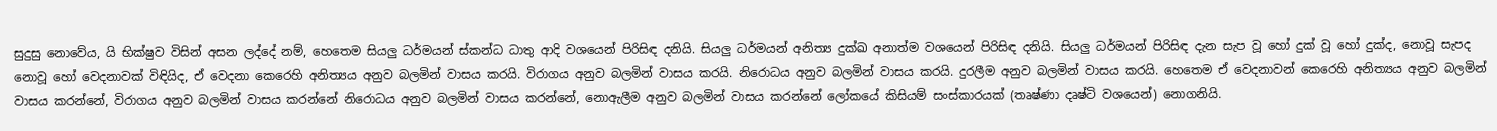සුදුසු නොවේය, යි භික්ෂුව විසින් අසන ලද්දේ නම්, හෙතෙම සියලු ධර්මයන් ස්කන්ධ ධාතු ආදි වශයෙන් පිරිසිඳ දනියි. සියලු ධර්මයන් අනිත්‍ය දුක්ඛ අනාත්ම වශයෙන් පිරිසිඳ දනියි. සියලු ධර්මයන් පිරිසිඳ දැන සැප වූ හෝ දුක් වූ හෝ දුක්ද, නොවූ සැපද නොවූ හෝ වෙදනාවක් විඳියිද, ඒ වෙදනා කෙරෙහි අනිත්‍යය අනුව බලමින් වාසය කරයි. විරාගය අනුව බලමින් වාසය කරයි. නිරොධය අනුව බලමින් වාසය කරයි. දුරලීම අනුව බලමින් වාසය කරයි. හෙතෙම ඒ වෙදනාවන් කෙරෙහි අනිත්‍යය අනුව බලමින් වාසය කරන්නේ, විරාගය අනුව බලමින් වාසය කරන්නේ නිරොධය අනුව බලමින් වාසය කරන්නේ, නොඇලීම අනුව බලමින් වාසය කරන්නේ ලෝකයේ කිසියම් සංස්කාරයක් (තෘෂ්ණා දෘෂ්ටි වශයෙන්) නොගනියි.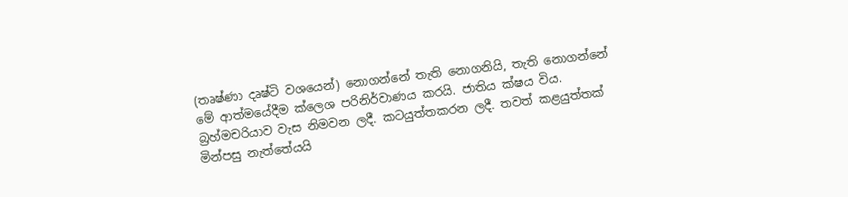(තෘෂ්ණා දෘෂ්ටි වශයෙන්) නොගන්නේ තැති නොගනියි, තැති නොගන්නේ මේ ආත්මයේදීම ක්ලෙශ පරිනිර්වාණය කරයි. ජාතිය ක්ෂය විය. බ්‍රහ්මචරියාව වැස නිමවන ලදී. කටයුත්තකරන ලදී. තවත් කළයුත්තක් මින්පසු නැත්තේයයි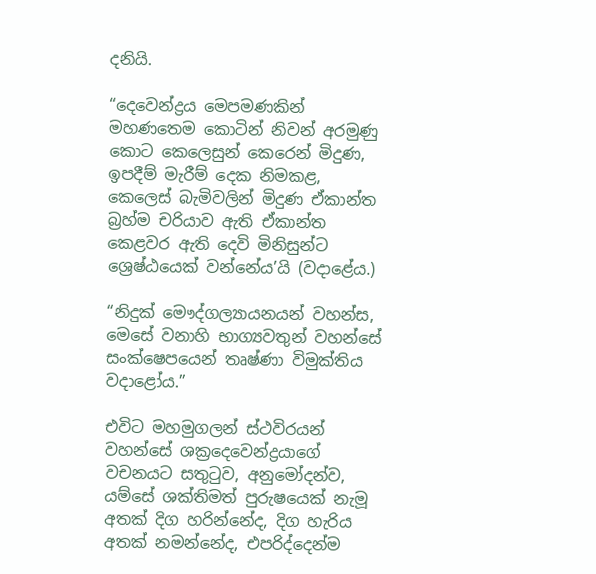දනියි.

“දෙවෙන්ද්‍රය මෙපමණකින් මහණතෙම කොටින් නිවන් අරමුණු කොට කෙලෙසුන් කෙරෙන් මිදුණ, ඉපදීම් මැරීම් දෙක නිමකළ, කෙලෙස් බැමිවලින් මිදුණ ඒකාන්ත බ්‍රහ්ම චරියාව ඇති ඒකාන්ත කෙළවර ඇති දෙවි මිනිසුන්ට ශ්‍රෙෂ්ඨයෙක් වන්නේය’යි (වදාළේය.)

“නිදුක් මෞද්ගල්‍යායනයන් වහන්ස, මෙසේ වනාහි භාග්‍යවතුන් වහන්සේ සංක්ෂෙපයෙන් තෘෂ්ණා විමුක්තිය වදාළෝය.”

එවිට මහමුගලන් ස්ථවිරයන් වහන්සේ ශක්‍රදෙවෙන්ද්‍රයාගේ වචනයට සතුටුව, අනුමෝදන්ව, යම්සේ ශක්තිමත් පුරුෂයෙක් නැමූ අතක් දිග හරින්නේද, දිග හැරිය අතක් නමන්නේද, එපරිද්දෙන්ම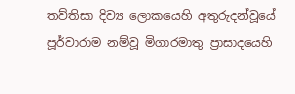තව්තිසා දිව්‍ය ලොකයෙහි අතුරුදන්වූයේ පූර්වාරාම නම්වූ මිගාරමාතු ප්‍රාසාදයෙහි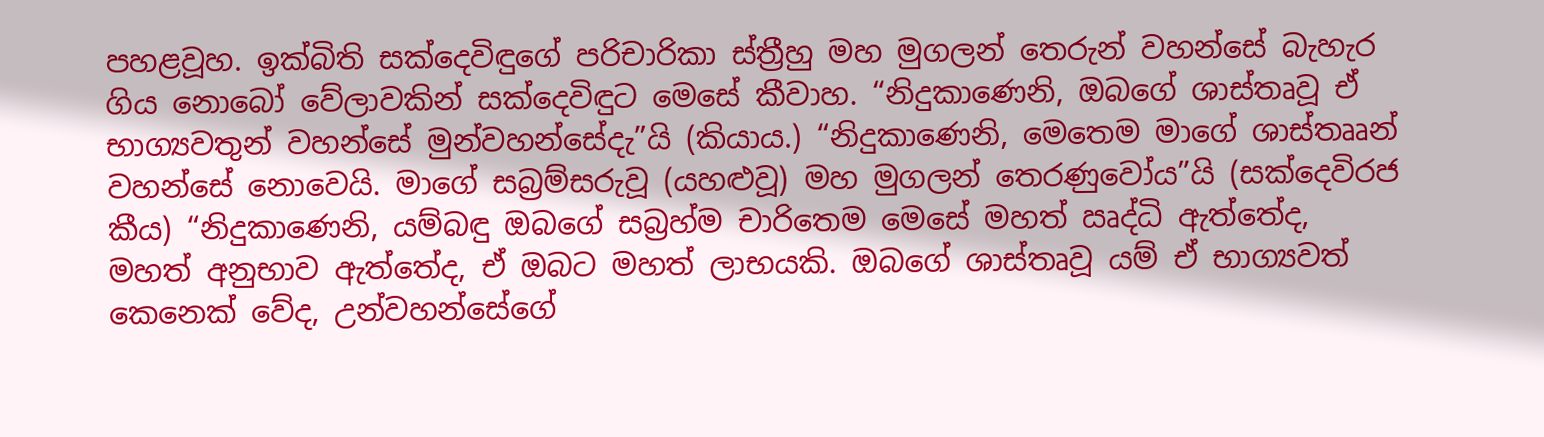පහළවූහ. ඉක්බිති සක්දෙවිඳුගේ පරිචාරිකා ස්ත්‍රීහු මහ මුගලන් තෙරුන් වහන්සේ බැහැර ගිය නොබෝ වේලාවකින් සක්දෙවිඳුට මෙසේ කීවාහ. “නිදුකාණෙනි, ඔබගේ ශාස්තෘවූ ඒ භාග්‍යවතුන් වහන්සේ මුන්වහන්සේදැ”යි (කියාය.) “නිදුකාණෙනි, මෙතෙම මාගේ ශාස්තෲන් වහන්සේ නොවෙයි. මාගේ සබ්‍රම්සරුවූ (යහළුවූ) මහ මුගලන් තෙරණුවෝය”යි (සක්දෙවිරජ කීය) “නිදුකාණෙනි, යම්බඳු ඔබගේ සබ්‍රහ්ම චාරිතෙම මෙසේ මහත් ඍද්ධි ඇත්තේද, මහත් අනුභාව ඇත්තේද, ඒ ඔබට මහත් ලාභයකි. ඔබගේ ශාස්තෘවූ යම් ඒ භාග්‍යවත් කෙනෙක් වේද, උන්වහන්සේගේ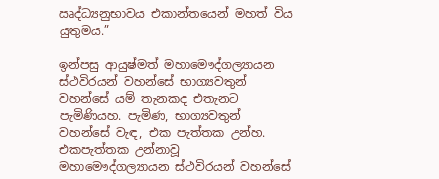ඍද්ධ්‍යනුභාවය එකාන්තයෙන් මහත් විය යුතුමය.”

ඉන්පසු ආයුෂ්මත් මහාමෞද්ගල්‍යායන ස්ථවිරයන් වහන්සේ භාග්‍යවතුන් වහන්සේ යම් තැනකද එතැනට පැමිණියහ. පැමිණ, භාග්‍යවතුන් වහන්සේ වැඳ, එක පැත්තක උන්හ. එකපැත්තක උන්නාවූ මහාමෞද්ගල්‍යායන ස්ථවිරයන් වහන්සේ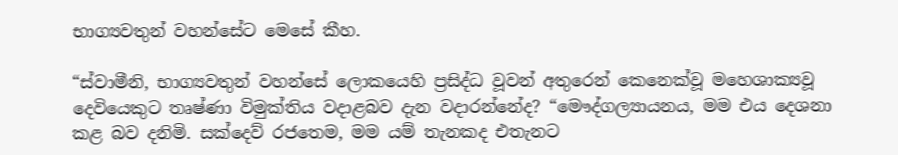භාග්‍යවතුන් වහන්සේට මෙසේ කීහ.

“ස්වාමීනි, භාග්‍යවතුන් වහන්සේ ලොකයෙහි ප්‍රසිද්ධ වූවන් අතුරෙන් කෙනෙක්වූ මහෙශාක්‍යවූ දෙවියෙකුට තෘෂ්ණා විමුක්තිය වදාළබව දැන වදාරන්නේද? “මෞද්ගල්‍යායනය, මම එය දෙශනා කළ බව දනිමි. සක්දෙව් රජතෙම, මම යම් තැනකද එතැනට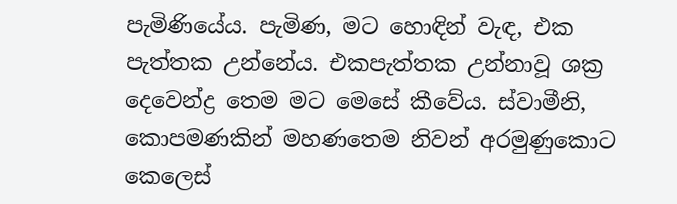පැමිණියේය. පැමිණ, මට හොඳින් වැඳ, එක පැත්තක උන්නේය. එකපැත්තක උන්නාවූ ශක්‍ර දෙවෙන්ද්‍ර තෙම මට මෙසේ කීවේය. ස්වාමීනි, කොපමණකින් මහණතෙම නිවන් අරමුණුකොට කෙලෙස්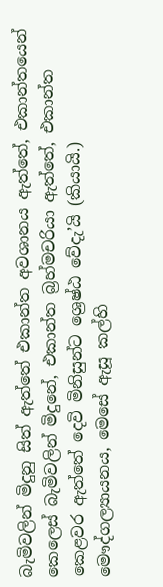බැමිවලින් මිදුනු සිත් ඇත්තේ එකාන්ත අවශානය ඇත්තේ, එකාන්තයෙන් කෙලෙස් බැමිවලින් මිදුනේ, එකාන්ත බ්‍රහ්මචරියා ඇත්තේ, එකාන්ත කෙළවර ඇත්තේ දෙවි මිනිසුන්ට ශ්‍රෙෂ්ඨ වේදැ’යි (කියායි.) මෞද්ගල්‍යායනය, මෙසේ ඇසූ කල්හි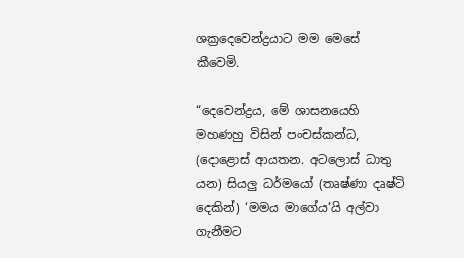ශක්‍රදෙවෙන්ද්‍රයාට මම මෙසේ කීවෙමි.

“දෙවෙන්ද්‍රය, මේ ශාසනයෙහි මහණහු විසින් පංචස්කන්ධ, (දොළොස් ආයතන. අටලොස් ධාතු යන) සියලු ධර්මයෝ (තෘෂ්ණා දෘෂ්ටි දෙකින්) ‘මමය මාගේය’යි අල්වා ගැනීමට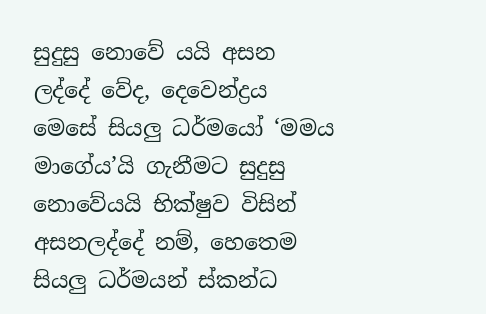සුදුසු නොවේ යයි අසන ලද්දේ වේද, දෙවෙන්ද්‍රය මෙසේ සියලු ධර්මයෝ ‘මමය මාගේය’යි ගැනීමට සුදුසු නොවේයයි භික්ෂුව විසින් අසනලද්දේ නම්, හෙතෙම සියලු ධර්මයන් ස්කන්ධ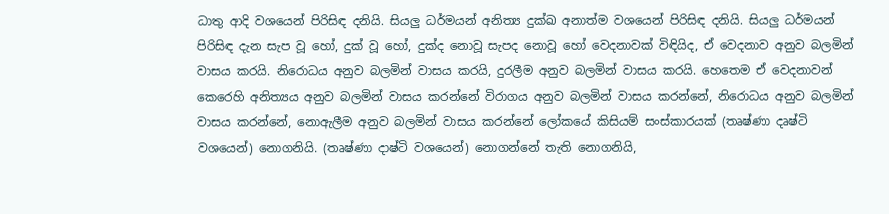ධාතු ආදි වශයෙන් පිරිසිඳ දනියි. සියලු ධර්මයන් අනිත්‍ය දුක්ඛ අනාත්ම වශයෙන් පිරිසිඳ දනියි. සියලු ධර්මයන් පිරිසිඳ දැන සැප වූ හෝ, දුක් වූ හෝ, දුක්ද නොවූ සැපද නොවූ හෝ වෙදනාවක් විඳියිද, ඒ වෙදනාව අනුව බලමින් වාසය කරයි. නිරොධය අනුව බලමින් වාසය කරයි, දුරලීම අනුව බලමින් වාසය කරයි. හෙතෙම ඒ වෙදනාවන් කෙරෙහි අනිත්‍යය අනුව බලමින් වාසය කරන්නේ විරාගය අනුව බලමින් වාසය කරන්නේ, නිරොධය අනුව බලමින් වාසය කරන්නේ, නොඇලීම අනුව බලමින් වාසය කරන්නේ ලෝකයේ කිසියම් සංස්කාරයක් (තෘෂ්ණා දෘෂ්ටි වශයෙන්) නොගනියි. (තෘෂ්ණා දාෂ්ටි වශයෙන්) නොගන්නේ තැති නොගනියි,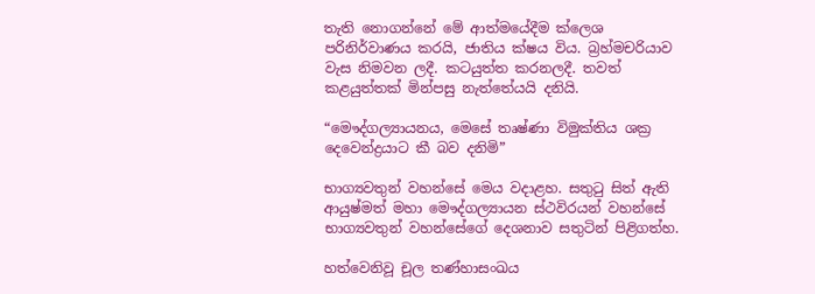තැති නොගන්නේ මේ ආත්මයේදීම ක්ලෙශ පරිනිර්වාණය කරයි, ජාතිය ක්ෂය විය. බ්‍රහ්මචරියාව වැස නිමවන ලදී. කටයුත්ත කරනලදී. තවත් කළයුත්තක් මින්පසු නැත්තේයයි දනියි.

“මෞද්ගල්‍යායනය, මෙසේ තෘෂ්ණා විමුක්තිය ශක්‍ර දෙවෙන්ද්‍රයාට කී බව දනිමි”

භාග්‍යවතුන් වහන්සේ මෙය වදාළහ. සතුටු සිත් ඇති ආයුෂ්මත් මහා මෞද්ගල්‍යායන ස්ථවිරයන් වහන්සේ භාග්‍යවතුන් වහන්සේගේ දෙශනාව සතුටින් පිළිගත්හ.

හත්වෙනිවූ චූල තණ්හාසංඛය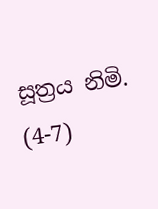සූත්‍රය නිමි. (4-7)